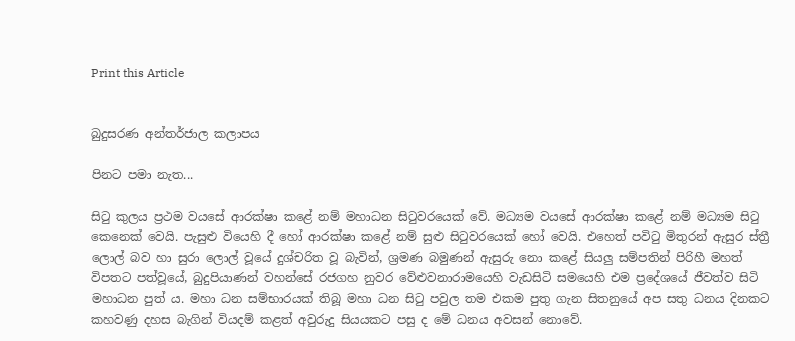Print this Article


බුදුසරණ අන්තර්ජාල කලාපය

පිනට පමා නැත...

සිටු කුලය ප්‍රථම වයසේ ආරක්ෂා කළේ නම් මහාධන සිටුවරයෙක් වේ. මධ්‍යම වයසේ ආරක්ෂා කළේ නම් මධ්‍යම සිටු කෙනෙක් වෙයි. පැසුළු වියෙහි දී හෝ ආරක්ෂා කළේ නම් සුළු සිටුවරයෙක් හෝ වෙයි. එහෙත් පවිටු මිතුරන් ඇසුර ස්ත්‍රී ලොල් බව හා සුරා ලොල් වූයේ දුශ්චරිත වූ බැවින්, ශ්‍රමණ බමුණන් ඇසුරු නො කළේ සියලු සම්පතින් පිරිහී මහත් විපතට පත්වූයේ, බුදුපියාණන් වහන්සේ රජගහ නුවර වේළුවනාරාමයෙහි වැඩසිටි සමයෙහි එම ප්‍රදේශයේ ජීවත්ව සිටි මහාධන පුත් ය. මහා ධන සම්භාරයක් තිබූ මහා ධන සිටු පවුල තම එකම පුතු ගැන සිතනුයේ අප සතු ධනය දිනකට කහවණු දහස බැගින් වියදම් කළත් අවුරුදු සියයකට පසු ද මේ ධනය අවසන් නොවේ.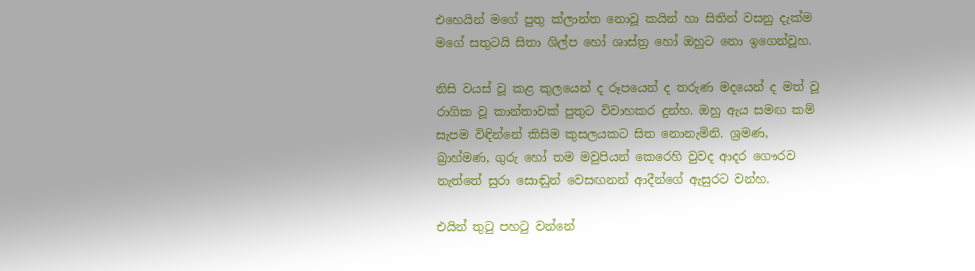එහෙයින් මගේ පුතු ක්ලාන්ත නොවූ කයින් හා සිතින් වසනු දැක්ම මගේ සතුටයි සිතා ශිල්ප හෝ ශාස්ත්‍ර හෝ ඔහුට නො ඉගෙන්වූහ.

නිසි වයස් වූ කළ කුලයෙන් ද රූපයෙන් ද තරුණ මදයෙන් ද මත් වූ රාගික වූ කාන්තාවක් පුතුට විවාහකර දුන්හ. ඔහු ඇය සමඟ කම් සැපම විඳින්නේ කිසිම කුසලයකට සිත නොනැමිනි. ශ්‍රමණ, බ්‍රාහ්මණ, ගුරු හෝ තම මවුපියන් කෙරෙහි වුවද ආදර ගෞරව නැත්තේ සුරා සොඬුන් වෙසඟනන් ආදීන්ගේ ඇසුරට වන්හ.

එයින් තුටු පහටු වන්නේ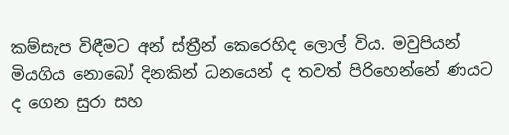කම්සැප විඳීමට අන් ස්ත්‍රීන් කෙරෙහිද ලොල් විය. මවුපියන් මියගිය නොබෝ දිනකින් ධනයෙන් ද තවත් පිරිහෙන්නේ ණයට ද ගෙන සුරා සහ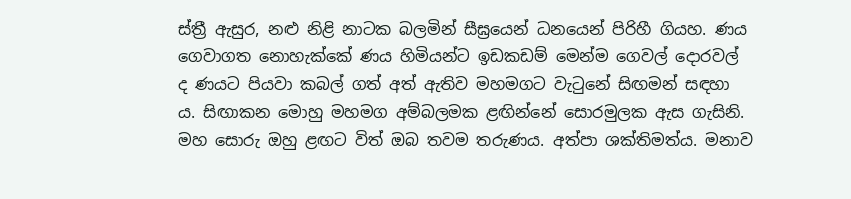ස්ත්‍රී ඇසුර, නළු නිළි නාටක බලමින් සීඝ්‍රයෙන් ධනයෙන් පිරිහී ගියහ. ණය ගෙවාගත නොහැක්කේ ණය හිමියන්ට ඉඩකඩම් මෙන්ම ගෙවල් දොරවල් ද ණයට පියවා කබල් ගත් අත් ඇතිව මහමගට වැටුනේ සිඟමන් සඳහා ය. සිඟාකන මොහු මහමග අම්බලමක ළඟින්නේ සොරමුලක ඇස ගැසිනි. මහ සොරු ඔහු ළඟට විත් ඔබ තවම තරුණය. අත්පා ශක්තිමත්ය. මනාව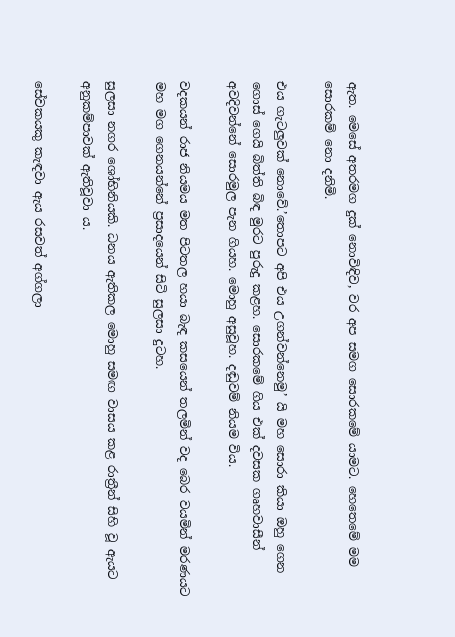ඇත. මෙසේ අතරමග දුක් නොවිඳිව, වර අප සමග සොරකමේ යාමට. හෙතෙමේ මම සොරකම් නො දනිමි.

එය ගැටලුවක් නොවේ.’තොපට අපි එය උගන්වන්නෙමු’ යි මහ සොරා කියා ඔහු ගෙන ගොස් ගෙයි බිත්ති බිඳ මුරට පුරුදු කළහ. සොරකමේ ගිය එක් දවසක ගෘහවාසීන් අවදිවන්නේ සොරමුල පැන ගියහ. මොහු අසුවූහ. දඬුවම් නියම විය.

වදකයන් රාජ නියමය මත පිටතල හයා බැඳ කසයෙන් තලමින් වද බෙර වයමින් මරණයට මහ මග ගෙනයන්නේ ප්‍රසාදයෙන් සිටි සුලසා දුටහ.

සුලසා නගර ශෝභිනියකි. ධනය ඇතිකල මොහු සමඟ වාසය කළ රාත්‍රීන් සිහි වූ ඇයට අනුකම්පාවක් ඇතිවූවා ය.

සේවකයකු කැඳවා ඇය රසවත් අග්ගලා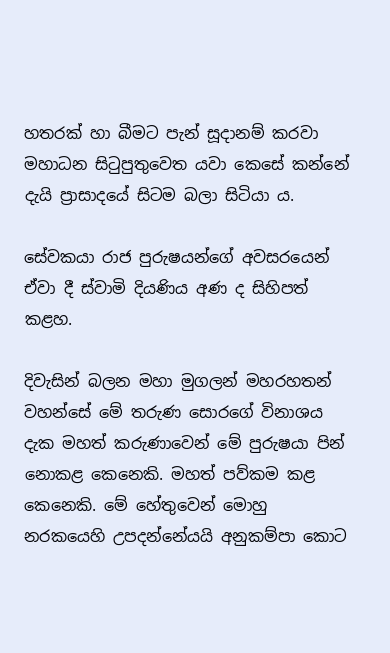හතරක් හා බීමට පැන් සූදානම් කරවා මහාධන සිටුපුතුවෙත යවා කෙසේ කන්නේ දැයි ප්‍රාසාදයේ සිටම බලා සිටියා ය.

සේවකයා රාජ පුරුෂයන්ගේ අවසරයෙන් ඒවා දී ස්වාමි දියණිය අණ ද සිහිපත් කළහ.

දිවැසින් බලන මහා මුගලන් මහරහතන් වහන්සේ මේ තරුණ සොරගේ විනාශය දැක මහත් කරුණාවෙන් මේ පුරුෂයා පින් නොකළ කෙනෙකි. මහත් පව්කම කළ කෙනෙකි. මේ හේතුවෙන් මොහු නරකයෙහි උපදන්නේයයි අනුකම්පා කොට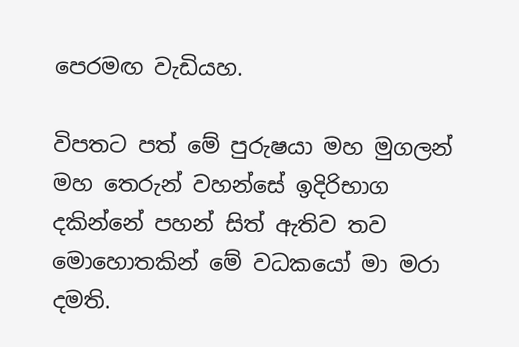පෙරමඟ වැඩියහ.

විපතට පත් මේ පුරුෂයා මහ මුගලන් මහ තෙරුන් වහන්සේ ඉදිරිභාග දකින්නේ පහන් සිත් ඇතිව තව මොහොතකින් මේ වධකයෝ මා මරා දමති.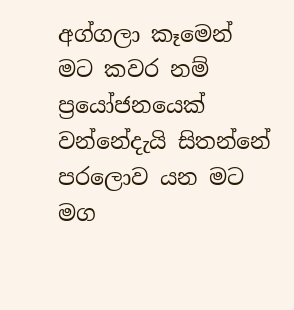අග්ගලා කෑමෙන් මට කවර නම් ප්‍රයෝජනයෙක් වන්නේදැයි සිතන්නේ පරලොව යන මට මග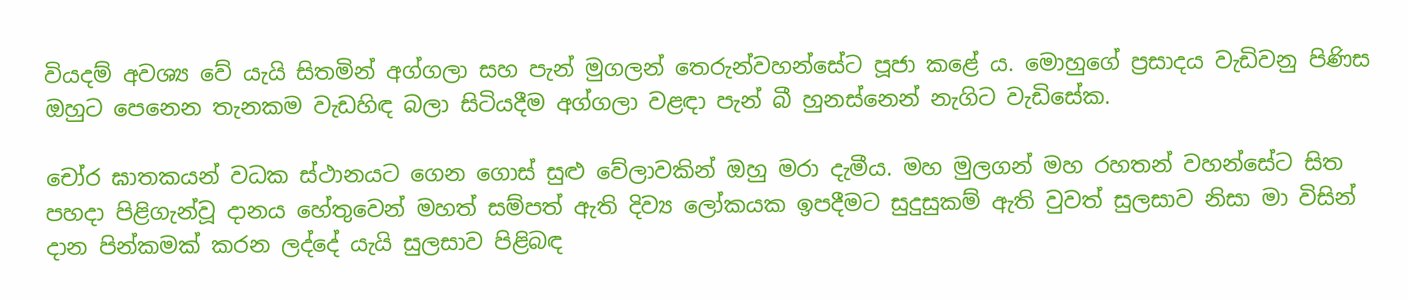වියදම් අවශ්‍ය වේ යැයි සිතමින් අග්ගලා සහ පැන් මුගලන් තෙරුන්වහන්සේට පූජා කළේ ය. මොහුගේ ප්‍රසාදය වැඩිවනු පිණිස ඔහුට පෙනෙන තැනකම වැඩහිඳ බලා සිටියදීම අග්ගලා වළඳා පැන් බී හුනස්නෙන් නැගිට වැඩිසේක.

චෝර ඝාතකයන් වධක ස්ථානයට ගෙන ගොස් සුළු වේලාවකින් ඔහු මරා දැමීය. මහ මුලගන් මහ රහතන් වහන්සේට සිත පහදා පිළිගැන්වූ දානය හේතුවෙන් මහත් සම්පත් ඇති දිව්‍ය ලෝකයක ඉපදීමට සුදුසුකම් ඇති වුවත් සුලසාව නිසා මා විසින් දාන පින්කමක් කරන ලද්දේ යැයි සුලසාව පිළිබඳ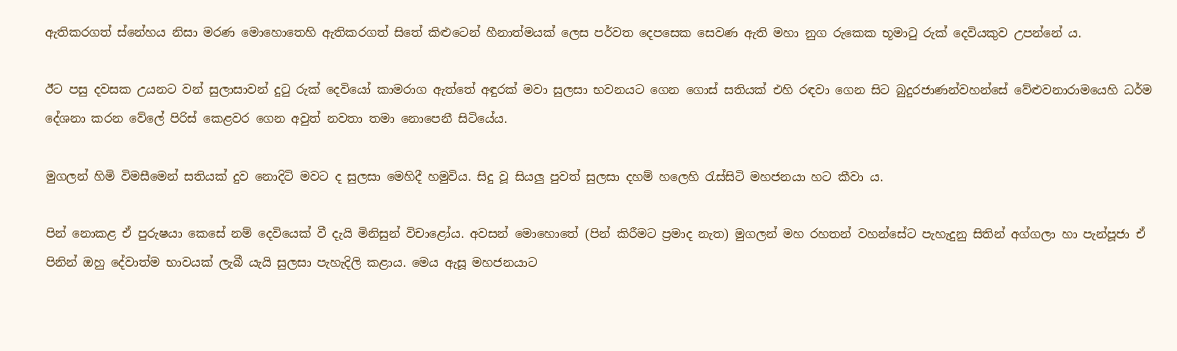ඇතිකරගත් ස්නේහය නිසා මරණ මොහොතෙහි ඇතිකරගත් සිතේ කිළුටෙන් හීනාත්මයක් ලෙස පර්වත දෙපසෙක සෙවණ ඇති මහා නුග රුකෙක භූමාටු රුක් දෙවියකුව උපන්නේ ය.

ඊට පසු දවසක උයනට වන් සුලාසාවන් දුටු රුක් දෙවියෝ කාමරාග ඇත්තේ අඳුරක් මවා සුලසා භවනයට ගෙන ගොස් සතියක් එහි රඳවා ගෙන සිට බුදුරජාණන්වහන්සේ වේළුවනාරාමයෙහි ධර්ම දේශනා කරන වේලේ පිරිස් කෙළවර ගෙන අවුත් නවතා තමා නොපෙනී සිටියේය.

මුගලන් හිමි විමසීමෙන් සතියක් දුව නොදිටි මවට ද සුලසා මෙහිදී හමුවිය. සිදු වූ සියලු පුවත් සුලසා දහම් හලෙහි රැස්සිටි මහජනයා හට කීවා ය.

පින් නොකළ ඒ පුරුෂයා කෙසේ නම් දෙවියෙක් වී දැයි මිනිසුන් විචාළෝය. අවසන් මොහොතේ (පින් කිරීමට ප්‍රමාද නැත) මුගලන් මහ රහතන් වහන්සේට පැහැදුනු සිතින් අග්ගලා හා පැන්පූජා ඒ පිනින් ඔහු දේවාත්ම භාවයක් ලැබී යැයි සුලසා පැහැදිලි කළාය. මෙය ඇසූ මහජනයාට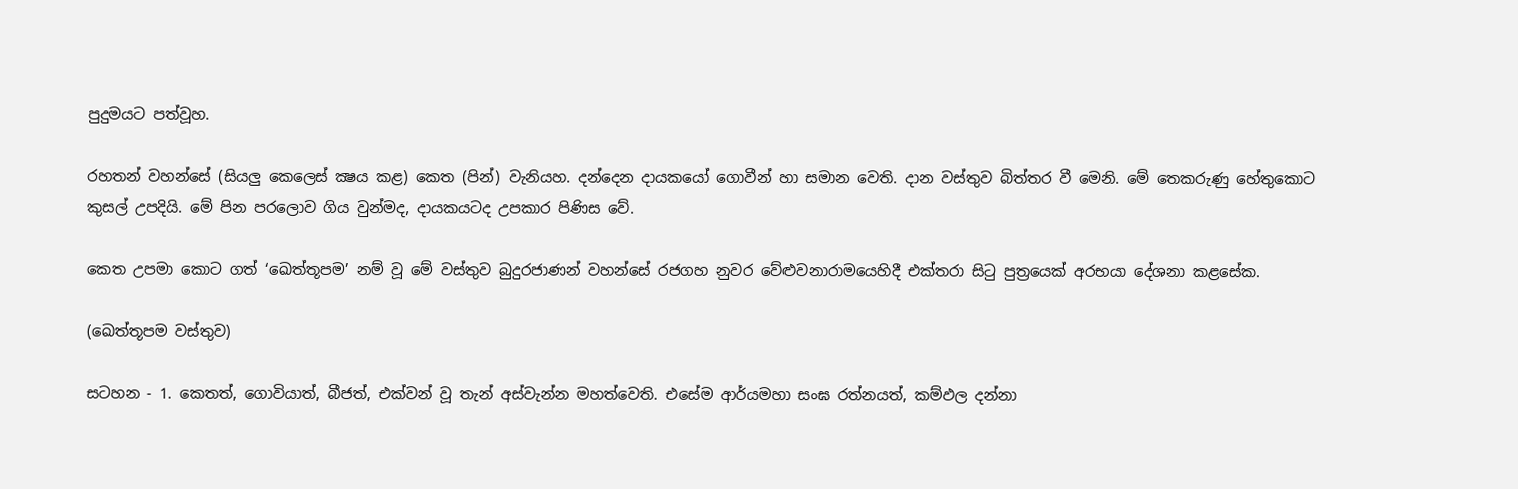පුදුමයට පත්වූහ.

රහතන් වහන්සේ (සියලු කෙලෙස් ක්‍ෂය කළ) කෙත (පින්) වැනියහ. දන්දෙන දායකයෝ ගොවීන් හා සමාන වෙති. දාන වස්තුව බිත්තර වී මෙනි. මේ තෙකරුණු හේතුකොට කුසල් උපදියි. මේ පින පරලොව ගිය වුන්මද, දායකයටද උපකාර පිණිස වේ.

කෙත උපමා කොට ගත් ‘ඛෙත්තූපම’ නම් වූ මේ වස්තුව බුදුරජාණන් වහන්සේ රජගහ නුවර වේළුවනාරාමයෙහිදී එක්තරා සිටු පුත්‍රයෙක් අරභයා දේශනා කළසේක.

(ඛෙත්තූපම වස්තුව)

සටහන - 1. කෙතත්, ගොවියාත්, බීජත්, එක්වන් වූ තැන් අස්වැන්න මහත්වෙති. එසේම ආර්යමහා සංඝ රත්නයත්, කම්ඵල දන්නා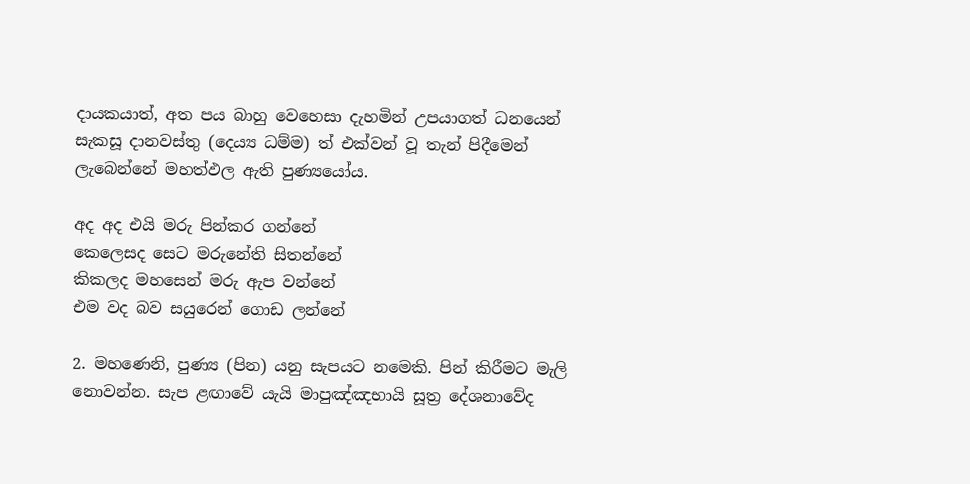දායකයාත්, අත පය බාහු වෙහෙසා දැහමින් උපයාගත් ධනයෙන් සැකසූ දානවස්තු (දෙය්‍ය ධම්ම) ත් එක්වන් වූ තැන් පිදීමෙන් ලැබෙන්නේ මහත්ඵල ඇති පුණ්‍යයෝය.

අද අද එයි මරු පින්කර ගන්නේ
කෙලෙසද සෙට මරුනේති සිතන්නේ
කිකලද මහසෙන් මරු ඇප වන්නේ
එම වද බව සයුරෙන් ගොඩ ලන්නේ

2. මහණෙනි, පුණ්‍ය (පින) යනු සැපයට නමෙකි. පින් කිරීමට මැලි නොවන්න. සැප ළඟාවේ යැයි මාපුඤ්ඤභායි සූත්‍ර දේශනාවේද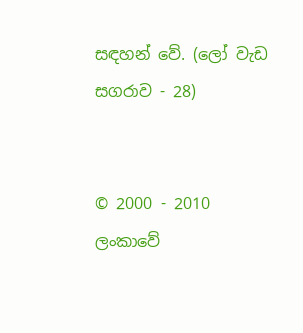සඳහන් වේ. (ලෝ වැඩ සගරාව - 28)


© 2000 - 2010 ලංකාවේ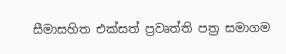සීමාසහිත එක්සත් ප්‍රවෘත්ති පත්‍ර සමාගම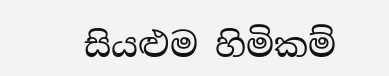සියළුම හිමිකම්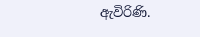ඇවිරිණි.